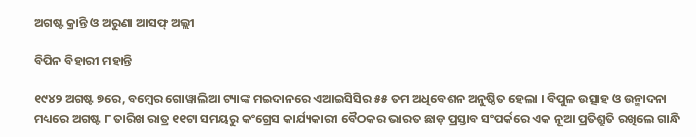ଅଗଷ୍ଟ କ୍ରାନ୍ତି ଓ ଅରୁଣା ଆସଫ୍ ଅଲ୍ଲୀ

ବିପିନ ବିହାରୀ ମହାନ୍ତି

୧୯୪୨ ଅଗଷ୍ଟ ୭ରେ, ବମ୍ବେର ଗୋୱାଲିଆ ଟ୍ୟାଙ୍କ ମଇଦାନରେ ଏଆଇସିସିର ୫୫ ତମ ଅଧିବେଶନ ଅନୁଷ୍ଠିତ ହେଲା । ବିପୁଳ ଉତ୍ସାହ ଓ ଉନ୍ମାଦନା ମଧ୍ୟରେ ଅଗଷ୍ଟ ୮ ତାରିଖ ରାତ୍ର ୧୧ଟା ସମୟରୁ କଂଗ୍ରେସ କାର୍ଯ୍ୟକାରୀ ବୈଠକର ଭାରତ ଛାଡ଼ ପ୍ରସ୍ତାବ ସଂପର୍କରେ ଏକ ନୂଆ ପ୍ରତିଶ୍ରୁତି ରଖିଲେ ଗାନ୍ଧି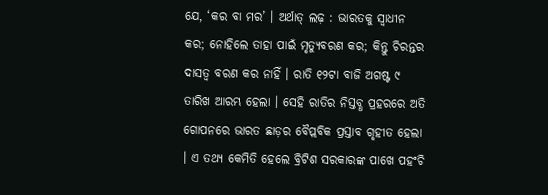ଯେ, ‘କର ବା ମର’ । ଅର୍ଥାତ୍ ଲଢ଼ : ଭାରତକୁ ସ୍ୱାଧୀନ କର; ନୋହିଲେ ତାହା ପାଇଁ ମୃତ୍ୟୁବରଣ କର; କିନ୍ତୁ ଚିରନ୍ତର ଦାସତ୍ୱ ବରଣ କର ନାହିଁ । ରାତି ୧୨ଟା ବାଜି ଅଗଷ୍ଟ ୯ ତାରିଖ ଆରମ୍ଭ ହେଲା । ସେହି ରାତିର ନିସ୍ତବ୍ଧ ପ୍ରହରରେ ଅତି ଗୋପନରେ ଭାରତ ଛାଡ଼ର ବୈପ୍ଲବିକ ପ୍ରସ୍ତାବ ଗୃହୀତ ହେଲା । ଏ ତଥ୍ୟ କେମିତି ହେଲେ ବ୍ରିଟିଶ ସରକାରଙ୍କ ପାଖେ ପହଂଚି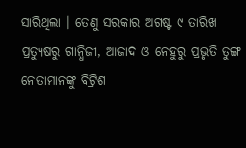ସାରିଥିଲା । ତେଣୁ ସରକାର ଅଗଷ୍ଟ ୯ ତାରିଖ ପ୍ରତ୍ୟୁଷରୁ ଗାନ୍ଧିଜୀ, ଆଜାଦ ଓ ନେହୁରୁ ପ୍ରଭୃତି ତୁଙ୍ଗ ନେତାମାନଙ୍କୁ ବିଟ୍ରିଶ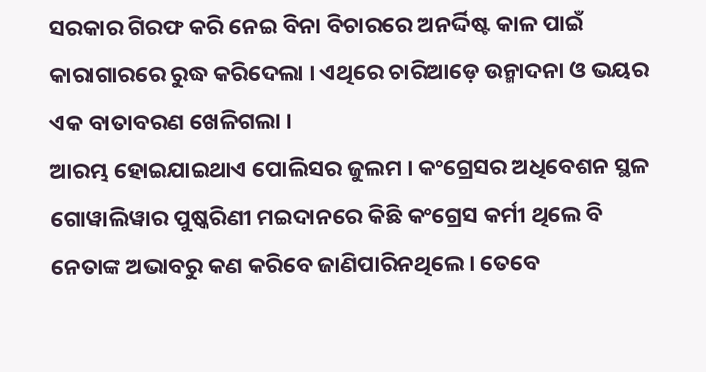ସରକାର ଗିରଫ କରି ନେଇ ବିନା ବିଚାରରେ ଅନର୍ଦ୍ଦିଷ୍ଟ କାଳ ପାଇଁ କାରାଗାରରେ ରୁଦ୍ଧ କରିଦେଲା । ଏଥିରେ ଚାରିଆଡ଼େ ଉନ୍ମାଦନା ଓ ଭୟର ଏକ ବାତାବରଣ ଖେଳିଗଲା ।
ଆରମ୍ଭ ହୋଇଯାଇଥାଏ ପୋଲିସର ଜୁଲମ । କଂଗ୍ରେସର ଅଧିବେଶନ ସ୍ଥଳ ଗୋୱାଲିୱାର ପୁଷ୍କରିଣୀ ମଇଦାନରେ କିଛି କଂଗ୍ରେସ କର୍ମୀ ଥିଲେ ବି ନେତାଙ୍କ ଅଭାବରୁ କଣ କରିବେ ଜାଣିପାରିନଥିଲେ । ତେବେ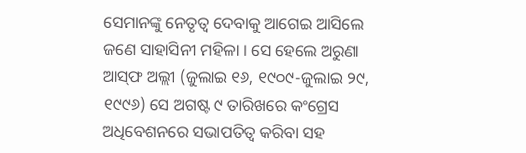ସେମାନଙ୍କୁ ନେତୃତ୍ୱ ଦେବାକୁ ଆଗେଇ ଆସିଲେ ଜଣେ ସାହାସିନୀ ମହିଳା । ସେ ହେଲେ ଅରୁଣା ଆସ୍‌ଫ ଅଲ୍ଲୀ (ଜୁଲାଇ ୧୬, ୧୯୦୯-ଜୁଲାଇ ୨୯, ୧୯୯୬) ସେ ଅଗଷ୍ଟ ୯ ତାରିଖରେ କଂଗ୍ରେସ ଅଧିବେଶନରେ ସଭାପତିତ୍ୱ କରିବା ସହ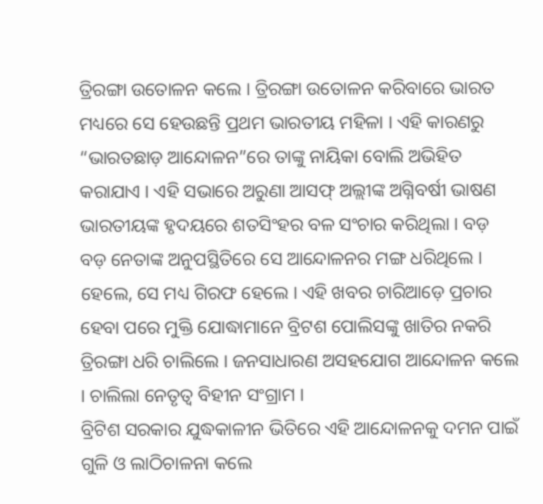ତ୍ରିରଙ୍ଗା ଉତୋଳନ କଲେ । ତ୍ରିରଙ୍ଗା ଉତୋଳନ କରିବାରେ ଭାରତ ମଧ୍ୟରେ ସେ ହେଉଛନ୍ତି ପ୍ରଥମ ଭାରତୀୟ ମହିଳା । ଏହି କାରଣରୁ “ଭାରତଛାଡ଼ ଆନ୍ଦୋଳନ”ରେ ତାଙ୍କୁ ନାୟିକା ବୋଲି ଅଭିହିତ କରାଯାଏ । ଏହି ସଭାରେ ଅରୁଣା ଆସଫ୍ ଅଲ୍ଲୀଙ୍କ ଅଗ୍ନିବର୍ଷୀ ଭାଷଣ ଭାରତୀୟଙ୍କ ହୃଦୟରେ ଶତସିଂହର ବଳ ସଂଚାର କରିଥିଲା । ବଡ଼ ବଡ଼ ନେତାଙ୍କ ଅନୁପସ୍ଥିତିରେ ସେ ଆନ୍ଦୋଳନର ମଙ୍ଗ ଧରିଥିଲେ । ହେଲେ, ସେ ମଧ୍ୟ ଗିରଫ ହେଲେ । ଏହି ଖବର ଚାରିଆଡ଼େ ପ୍ରଚାର ହେବା ପରେ ମୁକ୍ତି ଯୋଦ୍ଧାମାନେ ବ୍ରିଟଶ ପୋଲିସଙ୍କୁ ଖାତିର ନକରି ତ୍ରିରଙ୍ଗା ଧରି ଚାଲିଲେ । ଜନସାଧାରଣ ଅସହଯୋଗ ଆନ୍ଦୋଳନ କଲେ । ଚାଲିଲା ନେତୃତ୍ୱ ବିହୀନ ସଂଗ୍ରାମ ।
ବ୍ରିଟିଶ ସରକାର ଯୁଦ୍ଧକାଳୀନ ଭିତିରେ ଏହି ଆନ୍ଦୋଳନକୁ ଦମନ ପାଇଁ ଗୁଳି ଓ ଲାଠିଚାଳନା କଲେ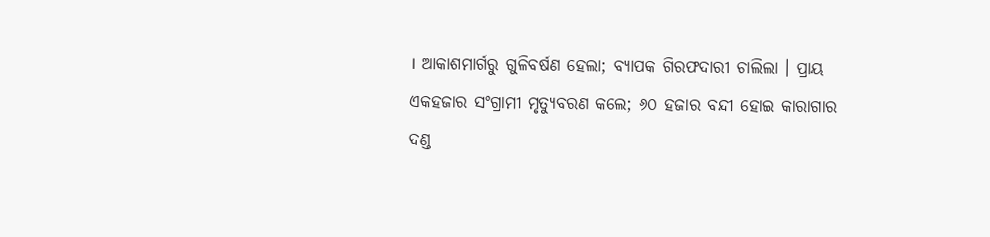। ଆକାଶମାର୍ଗରୁ ଗୁଳିବର୍ଷଣ ହେଲା; ବ୍ୟାପକ ଗିରଫଦାରୀ ଚାଲିଲା । ପ୍ରାୟ ଏକହଜାର ସଂଗ୍ରାମୀ ମୃତ୍ୟୁବରଣ କଲେ; ୬୦ ହଜାର ବନ୍ଦୀ ହୋଇ କାରାଗାର ଦଣ୍ଡ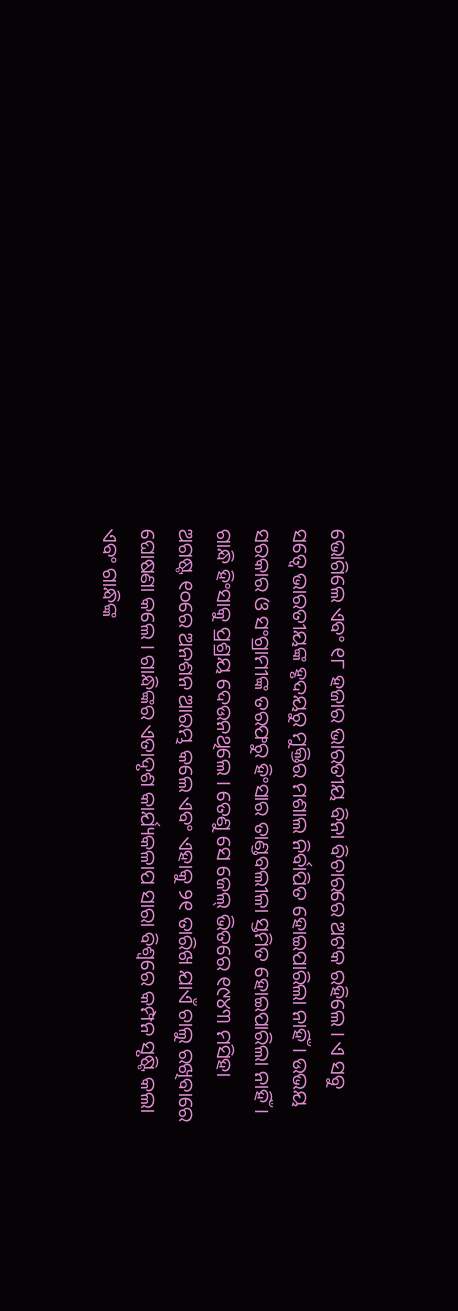ଭୋଗିଲେ ଏବଂ ୧୮ ହଜାର ଭାରତୀୟ ବିନା ବିଚାରରେ ଅଟକ ରହିଲେ । ଏ ସବୁ ସତ୍ୱେ ଭାରତୀୟଙ୍କ ହୃଦୟରୁ ମୁକ୍ତିର ମଶାଲ ନିର୍ବାପିତ ହୋଇପାରିଲା ନାହିଁ । ଉଭୟ ସରକାର ଓ ସଂଗ୍ରାମୀଙ୍କ ତରଫରୁ ହିଂସାର ତାଣ୍ଡବଲୀଳା ସ୍ତମିତ ହୋଇପାରିଲା ନାହିଁ । ଗାନ୍ଧି ହିଂସାକୁ ପ୍ରଶ୍ରୟ ଦେଉନଥିଲେ । ତେଣୁ ସେ ଜେଲ୍ ଭିତରେ ୧୯୪୩ ମସିହା ଅଗଷ୍ଟ ୧୦ରେ ଅନଶନ ଆରମ୍ଭ କଲେ ଏବଂ ଏହାକୁ ୨୧ ତାରିଖ ଯାଏଁ ଚାଲୁ ରଖିବାରେ ଘୋଷଣା କଲେ । ଗାନ୍ଧିଙ୍କର ଏତାଦୃଶ କାର୍ଯ୍ୟକଳାପ ସାରା ବିଶ୍ୱରେ କମ୍ପନ ସୃଷ୍ଟି କଲା ଏବଂ ଗାନ୍ଧିଙ୍କ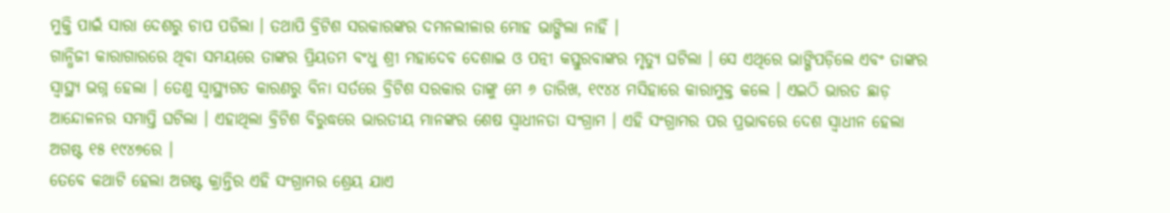ମୁକ୍ତି ପାଇଁ ସାରା ଦେଶରୁ ଚାପ ପଡିଲା । ତଥାପି ବ୍ରିଟିଶ ସରକାରଙ୍କର ଦମନଲୀଳାର ମୋହ ଭାଙ୍ଗିଲା ନାହିଁ ।
ଗାନ୍ଧିଜୀ କାରାଗାରରେ ଥିବା ସମୟରେ ତାଙ୍କର ପ୍ରିୟତମ ବଂଧୁ ଶ୍ରୀ ମହାଦେବ ଦେଶାଇ ଓ ପତ୍ନୀ କସ୍ତୁରବାଙ୍କର ମୃତ୍ୟୁ ଘଟିଲା । ସେ ଏଥିରେ ଭାଙ୍ଗିପଡ଼ିଲେ ଏବଂ ତାଙ୍କର ସ୍ୱାସ୍ଥ୍ୟ ଭଗ୍ନ ହେଲା । ତେଣୁ ସ୍ୱାସ୍ଥ୍ୟଗତ କାରଣରୁ ବିନା ସର୍ତରେ ବ୍ରିଟିଶ ସରକାର ତାଙ୍କୁ ମେ ୬ ତାରିଖ, ୧୯୪୪ ମସିହାରେ କାରାମୁକ୍ତ କଲେ । ଏଇଠି ଭାରତ ଛାଡ଼ ଆନ୍ଦୋଳନର ସମାପ୍ତି ଘଟିଲା । ଏହାଥିଲା ବ୍ରିଟିଶ ବିରୁଦ୍ଧରେ ଭାରତୀୟ ମାନଙ୍କର ଶେଷ ସ୍ୱାଧୀନତା ସଂଗ୍ରାମ । ଏହି ସଂଗ୍ରାମର ପର ପ୍ରଭାବରେ ଦେଶ ସ୍ୱାଧୀନ ହେଲା ଅଗଷ୍ଟ ୧୫ ୧୯୪୭ରେ ।
ତେବେ କଥାଟି ହେଲା ଅଗଷ୍ଟ କ୍ରାନ୍ତିର ଏହି ସଂଗ୍ରାମର ଶ୍ରେୟ ଯାଏ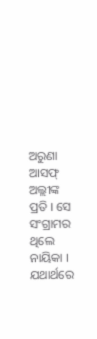ଅରୁଣା ଆସଫ୍ ଅଲ୍ଲୀଙ୍କ ପ୍ରତି । ସେ ସଂଗ୍ରାମର ଥିଲେ ନାୟିକା । ଯଥାର୍ଥରେ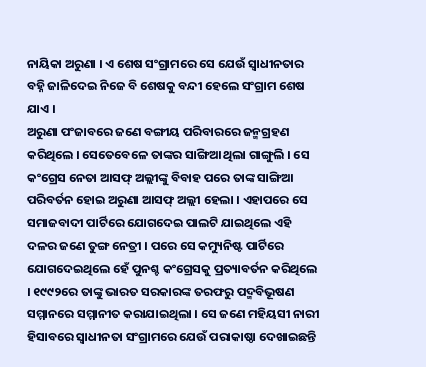ନାୟିକା ଅରୁଣା । ଏ ଶେଷ ସଂଗ୍ରାମରେ ସେ ଯେଉଁ ସ୍ୱାଧୀନତାର ବହ୍ନି ଜାଳିଦେଇ ନିଜେ ବି ଶେଷକୁ ବନ୍ଦୀ ହେଲେ ସଂଗ୍ରାମ ଶେଷ ଯାଏ ।
ଅରୁଣା ପଂଜାବରେ ଜଣେ ବଙ୍ଗୀୟ ପରିବାରରେ ଜନ୍ମଗ୍ରହଣ କରିଥିଲେ । ସେତେବେଳେ ତାଙ୍କର ସାଙ୍ଗିଆ ଥିଲା ଗାଙ୍ଗୁଲି । ସେ କଂଗ୍ରେସ ନେତା ଆସଫ୍ ଅଲ୍ଲୀଙ୍କୁ ବିବାହ ପରେ ତାଙ୍କ ସାଙ୍ଗିଆ ପରିବର୍ତନ ହୋଇ ଅରୁଣା ଆସଫ୍ ଅଲ୍ଲୀ ହେଲା । ଏହାପରେ ସେ ସମାଜବାଦୀ ପାର୍ଟିରେ ଯୋଗଦେଇ ପାଲଟି ଯାଇଥିଲେ ଏହି ଦଳର ଜଣେ ତୁଙ୍ଗ ନେତ୍ରୀ । ପରେ ସେ କମ୍ୟୁନିଷ୍ଟ ପାର୍ଟିରେ ଯୋଗଦେଇଥିଲେ ହେଁ ପୁନଶ୍ଚ କଂଗ୍ରେସକୁ ପ୍ରତ୍ୟାବର୍ତନ କରିଥିଲେ । ୧୯୯୨ରେ ତାଙ୍କୁ ଭାରତ ସରକାରଙ୍କ ତରଫରୁ ପଦ୍ମବିଭୂଷଣ ସମ୍ମାନରେ ସମ୍ମାନୀତ କରାଯାଇଥିଲା । ସେ ଜଣେ ମହିୟସୀ ନାରୀ ହିସାବରେ ସ୍ୱାଧୀନତା ସଂଗ୍ରାମରେ ଯେଉଁ ପରାକାଷ୍ଠା ଦେଖାଇଛନ୍ତି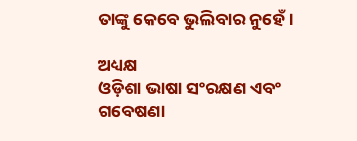ତାଙ୍କୁ କେବେ ଭୁଲିବାର ନୁହେଁ ।

ଅଧ୍ୟକ୍ଷ
ଓଡ଼ିଶା ଭାଷା ସଂରକ୍ଷଣ ଏବଂ ଗବେଷଣା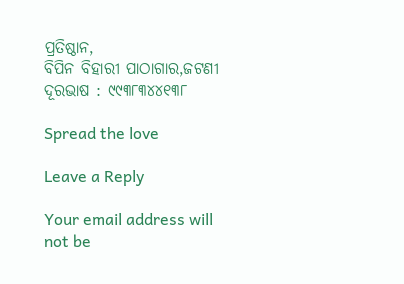ପ୍ରତିଷ୍ଠାନ,
ବିପିନ ବିହାରୀ ପାଠାଗାର,ଜଟଣୀ
ଦୂରଭାଷ : ୯୯୩୮୩୪୪୧୩୮

Spread the love

Leave a Reply

Your email address will not be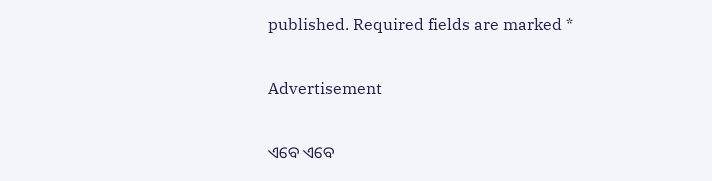published. Required fields are marked *

Advertisement

ଏବେ ଏବେ